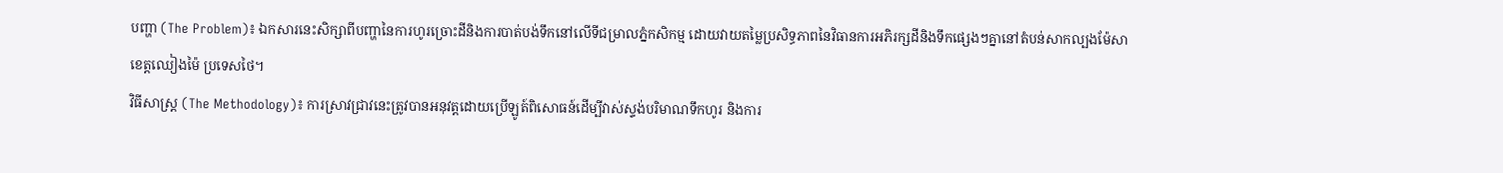បញ្ហា (The Problem)៖ ឯកសារនេះសិក្សាពីបញ្ហានៃការហូរច្រោះដីនិងការបាត់បង់ទឹកនៅលើទីជម្រាលភ្នំកសិកម្ម ដោយវាយតម្លៃប្រសិទ្ធភាពនៃវិធានការអភិរក្សដីនិងទឹកផ្សេងៗគ្នានៅតំបន់សាកល្បងម៉ែសា ខេត្តឈៀងម៉ៃ ប្រទេសថៃ។
វិធីសាស្ត្រ (The Methodology)៖ ការស្រាវជ្រាវនេះត្រូវបានអនុវត្តដោយប្រើឡូត៍ពិសោធន៍ដើម្បីវាស់ស្ទង់បរិមាណទឹកហូរ និងការ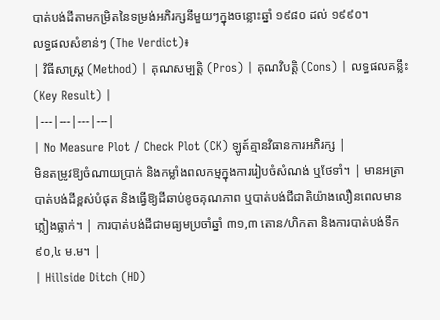បាត់បង់ដីតាមកម្រិតនៃទម្រង់អភិរក្សនីមួយៗក្នុងចន្លោះឆ្នាំ ១៩៨០ ដល់ ១៩៩០។
លទ្ធផលសំខាន់ៗ (The Verdict)៖
| វិធីសាស្ត្រ (Method) | គុណសម្បត្តិ (Pros) | គុណវិបត្តិ (Cons) | លទ្ធផលគន្លឹះ (Key Result) |
|---|---|---|---|
| No Measure Plot / Check Plot (CK) ឡូត៍គ្មានវិធានការអភិរក្ស |
មិនតម្រូវឱ្យចំណាយប្រាក់ និងកម្លាំងពលកម្មក្នុងការរៀបចំសំណង់ ឬថែទាំ។ | មានអត្រាបាត់បង់ដីខ្ពស់បំផុត និងធ្វើឱ្យដីឆាប់ខូចគុណភាព ឬបាត់បង់ជីជាតិយ៉ាងលឿនពេលមានភ្លៀងធ្លាក់។ | ការបាត់បង់ដីជាមធ្យមប្រចាំឆ្នាំ ៣១,៣ តោន/ហិកតា និងការបាត់បង់ទឹក ៩០,៤ ម.ម។ |
| Hillside Ditch (HD)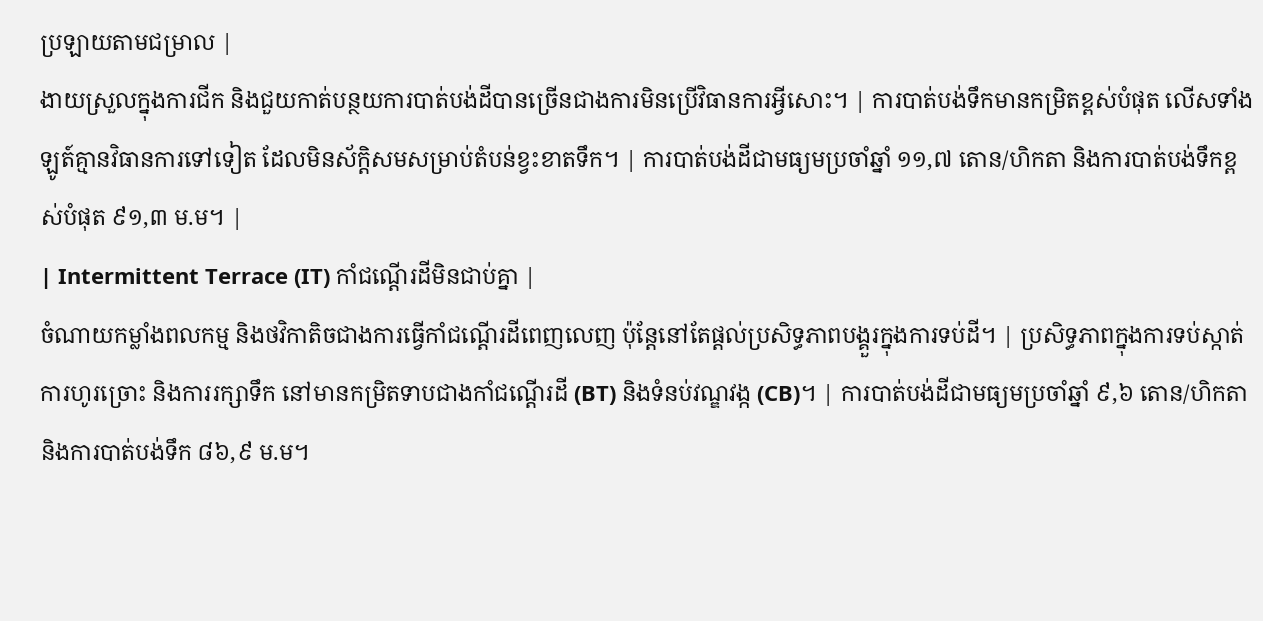ប្រឡាយតាមជម្រាល |
ងាយស្រួលក្នុងការជីក និងជួយកាត់បន្ថយការបាត់បង់ដីបានច្រើនជាងការមិនប្រើវិធានការអ្វីសោះ។ | ការបាត់បង់ទឹកមានកម្រិតខ្ពស់បំផុត លើសទាំងឡូត៍គ្មានវិធានការទៅទៀត ដែលមិនស័ក្តិសមសម្រាប់តំបន់ខ្វះខាតទឹក។ | ការបាត់បង់ដីជាមធ្យមប្រចាំឆ្នាំ ១១,៧ តោន/ហិកតា និងការបាត់បង់ទឹកខ្ពស់បំផុត ៩១,៣ ម.ម។ |
| Intermittent Terrace (IT) កាំជណ្ដើរដីមិនជាប់គ្នា |
ចំណាយកម្លាំងពលកម្ម និងថវិកាតិចជាងការធ្វើកាំជណ្ដើរដីពេញលេញ ប៉ុន្តែនៅតែផ្តល់ប្រសិទ្ធភាពបង្គួរក្នុងការទប់ដី។ | ប្រសិទ្ធភាពក្នុងការទប់ស្កាត់ការហូរច្រោះ និងការរក្សាទឹក នៅមានកម្រិតទាបជាងកាំជណ្ដើរដី (BT) និងទំនប់វណ្ឌវង្ក (CB)។ | ការបាត់បង់ដីជាមធ្យមប្រចាំឆ្នាំ ៩,៦ តោន/ហិកតា និងការបាត់បង់ទឹក ៨៦,៩ ម.ម។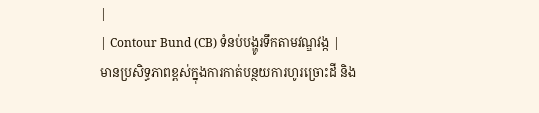|
| Contour Bund (CB) ទំនប់បង្ហូរទឹកតាមវណ្ឌវង្ក |
មានប្រសិទ្ធភាពខ្ពស់ក្នុងការកាត់បន្ថយការហូរច្រោះដី និង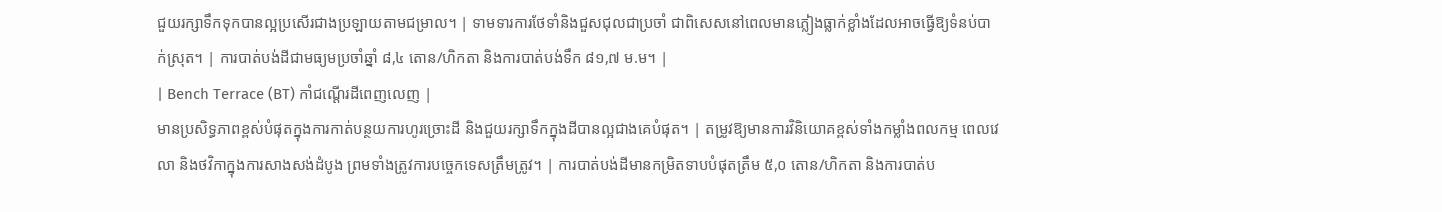ជួយរក្សាទឹកទុកបានល្អប្រសើរជាងប្រឡាយតាមជម្រាល។ | ទាមទារការថែទាំនិងជួសជុលជាប្រចាំ ជាពិសេសនៅពេលមានភ្លៀងធ្លាក់ខ្លាំងដែលអាចធ្វើឱ្យទំនប់បាក់ស្រុត។ | ការបាត់បង់ដីជាមធ្យមប្រចាំឆ្នាំ ៨,៤ តោន/ហិកតា និងការបាត់បង់ទឹក ៨១,៧ ម.ម។ |
| Bench Terrace (BT) កាំជណ្ដើរដីពេញលេញ |
មានប្រសិទ្ធភាពខ្ពស់បំផុតក្នុងការកាត់បន្ថយការហូរច្រោះដី និងជួយរក្សាទឹកក្នុងដីបានល្អជាងគេបំផុត។ | តម្រូវឱ្យមានការវិនិយោគខ្ពស់ទាំងកម្លាំងពលកម្ម ពេលវេលា និងថវិកាក្នុងការសាងសង់ដំបូង ព្រមទាំងត្រូវការបច្ចេកទេសត្រឹមត្រូវ។ | ការបាត់បង់ដីមានកម្រិតទាបបំផុតត្រឹម ៥,០ តោន/ហិកតា និងការបាត់ប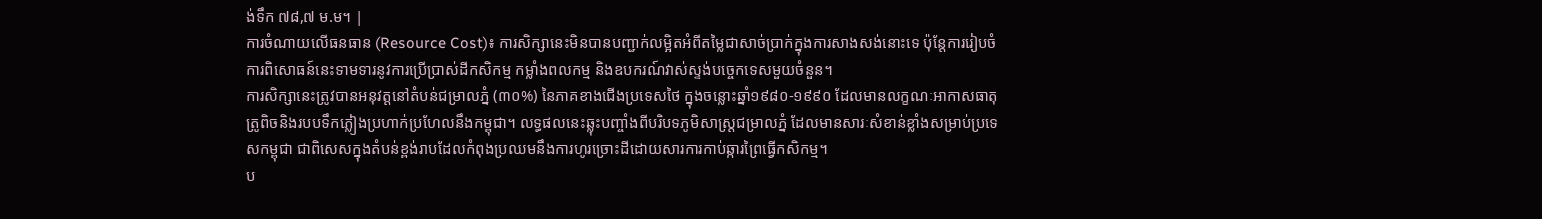ង់ទឹក ៧៨,៧ ម.ម។ |
ការចំណាយលើធនធាន (Resource Cost)៖ ការសិក្សានេះមិនបានបញ្ជាក់លម្អិតអំពីតម្លៃជាសាច់ប្រាក់ក្នុងការសាងសង់នោះទេ ប៉ុន្តែការរៀបចំការពិសោធន៍នេះទាមទារនូវការប្រើប្រាស់ដីកសិកម្ម កម្លាំងពលកម្ម និងឧបករណ៍វាស់ស្ទង់បច្ចេកទេសមួយចំនួន។
ការសិក្សានេះត្រូវបានអនុវត្តនៅតំបន់ជម្រាលភ្នំ (៣០%) នៃភាគខាងជើងប្រទេសថៃ ក្នុងចន្លោះឆ្នាំ១៩៨០-១៩៩០ ដែលមានលក្ខណៈអាកាសធាតុត្រូពិចនិងរបបទឹកភ្លៀងប្រហាក់ប្រហែលនឹងកម្ពុជា។ លទ្ធផលនេះឆ្លុះបញ្ចាំងពីបរិបទភូមិសាស្ត្រជម្រាលភ្នំ ដែលមានសារៈសំខាន់ខ្លាំងសម្រាប់ប្រទេសកម្ពុជា ជាពិសេសក្នុងតំបន់ខ្ពង់រាបដែលកំពុងប្រឈមនឹងការហូរច្រោះដីដោយសារការកាប់ឆ្ការព្រៃធ្វើកសិកម្ម។
ប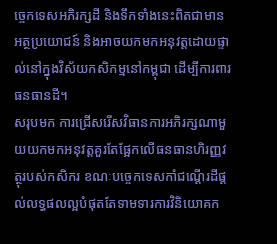ច្ចេកទេសអភិរក្សដី និងទឹកទាំងនេះពិតជាមានអត្ថប្រយោជន៍ និងអាចយកមកអនុវត្តដោយផ្ទាល់នៅក្នុងវិស័យកសិកម្មនៅកម្ពុជា ដើម្បីការពារធនធានដី។
សរុបមក ការជ្រើសរើសវិធានការអភិរក្សណាមួយយកមកអនុវត្តគួរតែផ្អែកលើធនធានហិរញ្ញវត្ថុរបស់កសិករ ខណៈបច្ចេកទេសកាំជណ្ដើរដីផ្តល់លទ្ធផលល្អបំផុតតែទាមទារការវិនិយោគក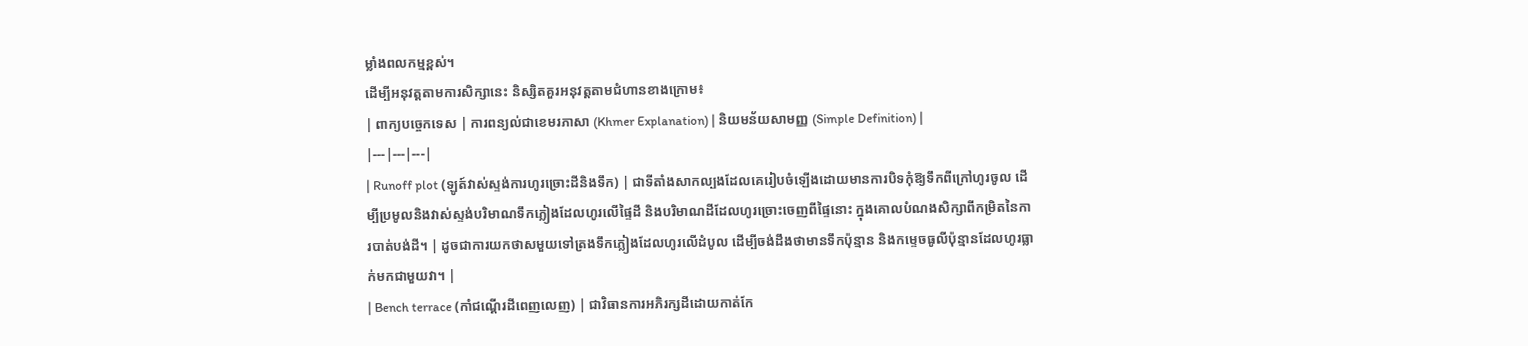ម្លាំងពលកម្មខ្ពស់។
ដើម្បីអនុវត្តតាមការសិក្សានេះ និស្សិតគួរអនុវត្តតាមជំហានខាងក្រោម៖
| ពាក្យបច្ចេកទេស | ការពន្យល់ជាខេមរភាសា (Khmer Explanation) | និយមន័យសាមញ្ញ (Simple Definition) |
|---|---|---|
| Runoff plot (ឡូត៍វាស់ស្ទង់ការហូរច្រោះដីនិងទឹក) | ជាទីតាំងសាកល្បងដែលគេរៀបចំឡើងដោយមានការបិទកុំឱ្យទឹកពីក្រៅហូរចូល ដើម្បីប្រមូលនិងវាស់ស្ទង់បរិមាណទឹកភ្លៀងដែលហូរលើផ្ទៃដី និងបរិមាណដីដែលហូរច្រោះចេញពីផ្ទៃនោះ ក្នុងគោលបំណងសិក្សាពីកម្រិតនៃការបាត់បង់ដី។ | ដូចជាការយកថាសមួយទៅត្រងទឹកភ្លៀងដែលហូរលើដំបូល ដើម្បីចង់ដឹងថាមានទឹកប៉ុន្មាន និងកម្ទេចធូលីប៉ុន្មានដែលហូរធ្លាក់មកជាមួយវា។ |
| Bench terrace (កាំជណ្ដើរដីពេញលេញ) | ជាវិធានការអភិរក្សដីដោយកាត់កែ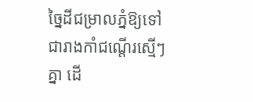ច្នៃដីជម្រាលភ្នំឱ្យទៅជារាងកាំជណ្ដើរស្មើៗគ្នា ដើ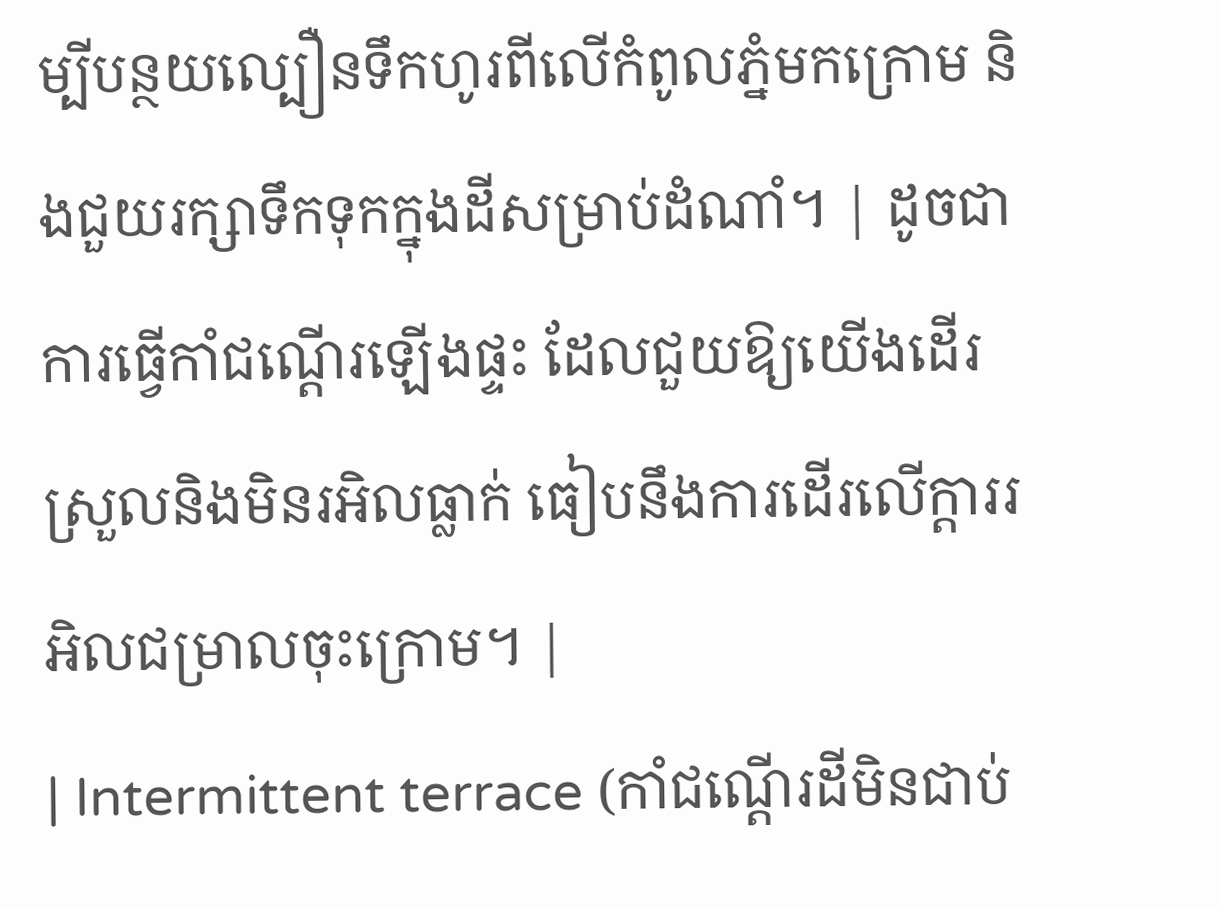ម្បីបន្ថយល្បឿនទឹកហូរពីលើកំពូលភ្នំមកក្រោម និងជួយរក្សាទឹកទុកក្នុងដីសម្រាប់ដំណាំ។ | ដូចជាការធ្វើកាំជណ្ដើរឡើងផ្ទះ ដែលជួយឱ្យយើងដើរស្រួលនិងមិនរអិលធ្លាក់ ធៀបនឹងការដើរលើក្ដាររអិលជម្រាលចុះក្រោម។ |
| Intermittent terrace (កាំជណ្ដើរដីមិនជាប់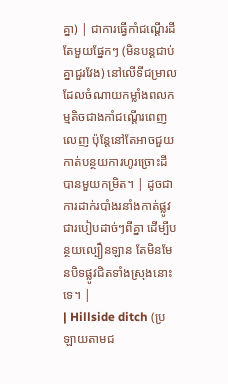គ្នា) | ជាការធ្វើកាំជណ្ដើរដីតែមួយផ្នែកៗ (មិនបន្តជាប់គ្នាជួរវែង) នៅលើទីជម្រាល ដែលចំណាយកម្លាំងពលកម្មតិចជាងកាំជណ្ដើរពេញលេញ ប៉ុន្តែនៅតែអាចជួយកាត់បន្ថយការហូរច្រោះដីបានមួយកម្រិត។ | ដូចជាការដាក់របាំងរនាំងកាត់ផ្លូវជារបៀបដាច់ៗពីគ្នា ដើម្បីបន្ថយល្បឿនឡាន តែមិនមែនបិទផ្លូវជិតទាំងស្រុងនោះទេ។ |
| Hillside ditch (ប្រឡាយតាមជ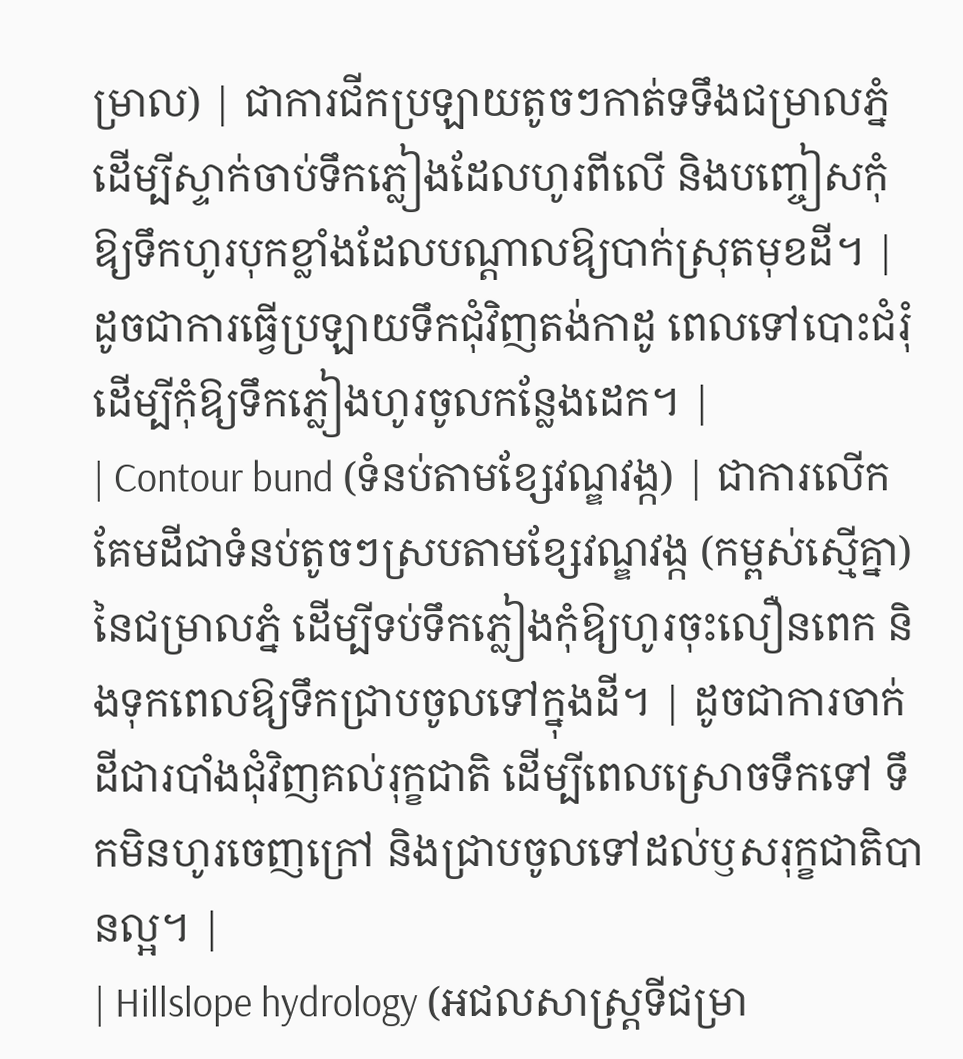ម្រាល) | ជាការជីកប្រឡាយតូចៗកាត់ទទឹងជម្រាលភ្នំ ដើម្បីស្ទាក់ចាប់ទឹកភ្លៀងដែលហូរពីលើ និងបញ្ចៀសកុំឱ្យទឹកហូរបុកខ្លាំងដែលបណ្តាលឱ្យបាក់ស្រុតមុខដី។ | ដូចជាការធ្វើប្រឡាយទឹកជុំវិញតង់កាដូ ពេលទៅបោះជំរុំ ដើម្បីកុំឱ្យទឹកភ្លៀងហូរចូលកន្លែងដេក។ |
| Contour bund (ទំនប់តាមខ្សែវណ្ឌវង្ក) | ជាការលើកគែមដីជាទំនប់តូចៗស្របតាមខ្សែវណ្ឌវង្ក (កម្ពស់ស្មើគ្នា) នៃជម្រាលភ្នំ ដើម្បីទប់ទឹកភ្លៀងកុំឱ្យហូរចុះលឿនពេក និងទុកពេលឱ្យទឹកជ្រាបចូលទៅក្នុងដី។ | ដូចជាការចាក់ដីជារបាំងជុំវិញគល់រុក្ខជាតិ ដើម្បីពេលស្រោចទឹកទៅ ទឹកមិនហូរចេញក្រៅ និងជ្រាបចូលទៅដល់ឫសរុក្ខជាតិបានល្អ។ |
| Hillslope hydrology (អជលសាស្ត្រទីជម្រា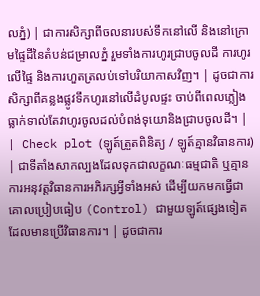លភ្នំ) | ជាការសិក្សាពីចលនារបស់ទឹកនៅលើ និងនៅក្រោមផ្ទៃដីនៃតំបន់ជម្រាលភ្នំ រួមទាំងការហូរជ្រាបចូលដី ការហូរលើផ្ទៃ និងការហួតត្រលប់ទៅបរិយាកាសវិញ។ | ដូចជាការសិក្សាពីគន្លងផ្លូវទឹកហូរនៅលើដំបូលផ្ទះ ចាប់ពីពេលភ្លៀងធ្លាក់ទាល់តែវាហូរចូលដល់បំពង់ទុយោនិងជ្រាបចូលដី។ |
| Check plot (ឡូត៍ត្រួតពិនិត្យ / ឡូត៍គ្មានវិធានការ) | ជាទីតាំងសាកល្បងដែលទុកជាលក្ខណៈធម្មជាតិ ឬគ្មានការអនុវត្តវិធានការអភិរក្សអ្វីទាំងអស់ ដើម្បីយកមកធ្វើជាគោលប្រៀបធៀប (Control) ជាមួយឡូត៍ផ្សេងទៀតដែលមានប្រើវិធានការ។ | ដូចជាការ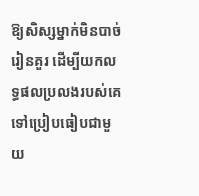ឱ្យសិស្សម្នាក់មិនបាច់រៀនគួរ ដើម្បីយកលទ្ធផលប្រលងរបស់គេទៅប្រៀបធៀបជាមួយ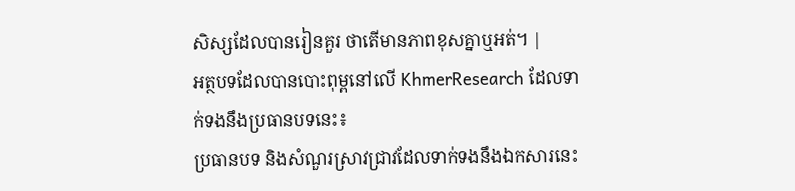សិស្សដែលបានរៀនគួរ ថាតើមានភាពខុសគ្នាឬអត់។ |
អត្ថបទដែលបានបោះពុម្ពនៅលើ KhmerResearch ដែលទាក់ទងនឹងប្រធានបទនេះ៖
ប្រធានបទ និងសំណួរស្រាវជ្រាវដែលទាក់ទងនឹងឯកសារនេះ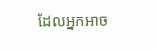ដែលអ្នកអាច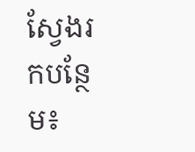ស្វែងរកបន្ថែម៖